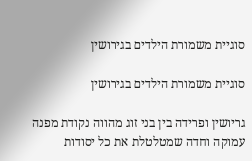סוגיית משמורת הילדים בגירושין

סוגיית משמורת הילדים בגירושין

גריושין ופרידה בין בני זוג מהווה נקודת מפנה עמוקה וחדה שמטלטלת את כל יסודות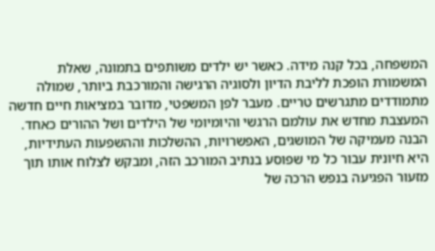המשפחה, בכל קנה מידה. כאשר יש ילדים משותפים בתמונה, שאלת המשמורת הופכת לליבת הדיון ולסוגיה הרגישה והמורכבת ביותר, שמולה מתמודדים מתגרשים טריים. מעבר לפן המשפטי, מדובר במציאות חיים חדשה המעצבת מחדש את עולמם הרגשי והיומיומי של הילדים ושל ההורים כאחד. הבנה מעמיקה של המושגים, האפשרויות, ההשלכות וההשפעות העתידיות, היא חיונית עבור כל מי שפוסע בנתיב המורכב הזה, ומבקש לצלוח אותו תוך מזעור הפגיעה בנפש הרכה של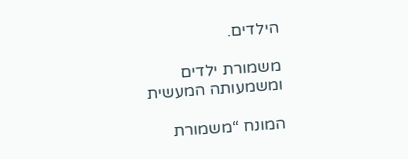הילדים.

משמורת ילדים ומשמעותה המעשית

המונח “משמורת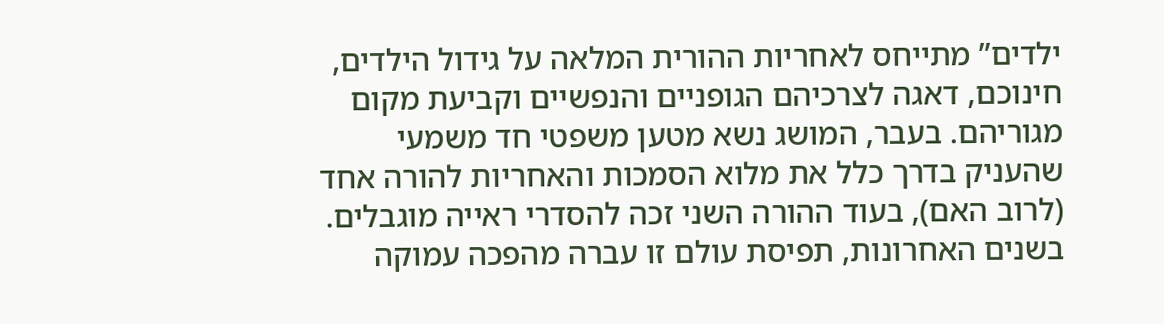ילדים” מתייחס לאחריות ההורית המלאה על גידול הילדים, חינוכם, דאגה לצרכיהם הגופניים והנפשיים וקביעת מקום מגוריהם. בעבר, המושג נשא מטען משפטי חד משמעי שהעניק בדרך כלל את מלוא הסמכות והאחריות להורה אחד (לרוב האם), בעוד ההורה השני זכה להסדרי ראייה מוגבלים. בשנים האחרונות, תפיסת עולם זו עברה מהפכה עמוקה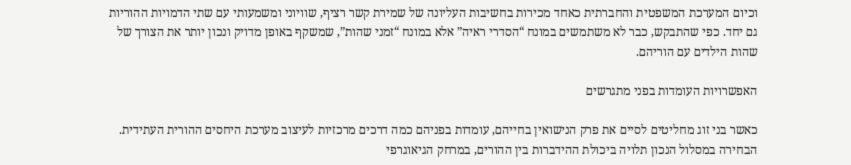וכיום המערכת המשפטית והחברתית כאחד מכירות בחשיבות העליונה של שמירת קשר רציף, שוויוני ומשמעותי עם שתי הדמויות ההוריות גם יחד. כפי שהתבקש, כבר לא משתמשים במונח “הסדרי ראיה” אלא במונח “זמני שהות”, שמשקף באופן מדויק ונכון יותר את הצורך של שהות הילדים עם הוריהם.

האפשרויות העומדות בפני מתגרשים

כאשר בני זוג מחליטים לסיים את פרק הנישואין בחייהם, עומדות בפניהם כמה דרכים מרכזיות לעיצוב מערכת היחסים ההורית העתידית. הבחירה במסלול הנכון תלויה ביכולת ההידברות בין ההורים, במרחק הגיאוגרפי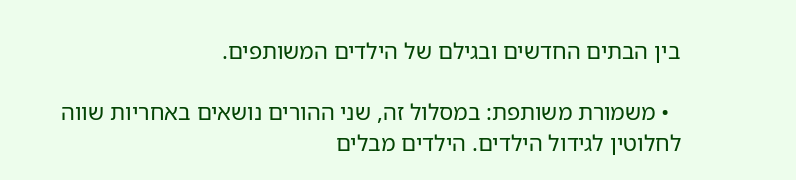בין הבתים החדשים ובגילם של הילדים המשותפים.

  • משמורת משותפת: במסלול זה, שני ההורים נושאים באחריות שווה לחלוטין לגידול הילדים. הילדים מבלים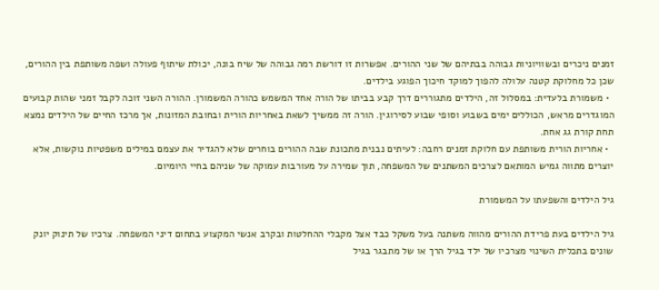זמנים ניכרים ובשוויוניות גבוהה בבתיהם של שני ההורים. אפשרות זו דורשת רמה גבוהה של שיח בונה, יכולת שיתוף פעולה ושפה משותפת בין ההורים, שכן כל מחלוקת קטנה עלולה להפוך למוקד חיכוך הפוגע בילדים.
  • משמורת בלעדית: במסלול זה, הילדים מתגוררים דרך קבע בביתו של הורה אחד המשמש כהורה המשמורן. ההורה השני זוכה לקבל זמני שהות קבועים המוגדרים מראש, הכוללים ימים בשבוע וסופי שבוע לסירוגין. הורה זה ממשיך לשאת באחריות הורית ובחובת המזונות, אך מרכז החיים של הילדים נמצא תחת קורת גג אחת.
  • אחריות הורית משותפת עם חלוקת זמנים רחבה: לעיתים נבנית מתכונת שבה ההורים בוחרים שלא להגדיר את עצמם במילים משפטיות נוקשות, אלא יוצרים מתווה גמיש המותאם לצרכים המשתנים של המשפחה, תוך שמירה על מעורבות עמוקה של שניהם בחיי היומיום.

גיל הילדים והשפעתו על המשמורת

גיל הילדים בעת פרידת ההורים מהווה משתנה בעל משקל כבד אצל מקבלי ההחלטות ובקרב אנשי המקצוע בתחום דיני המשפחה. צרכיו של תינוק יונק שונים בתכלית השינוי מצרכיו של ילד בגיל הרך או של מתבגר בגיל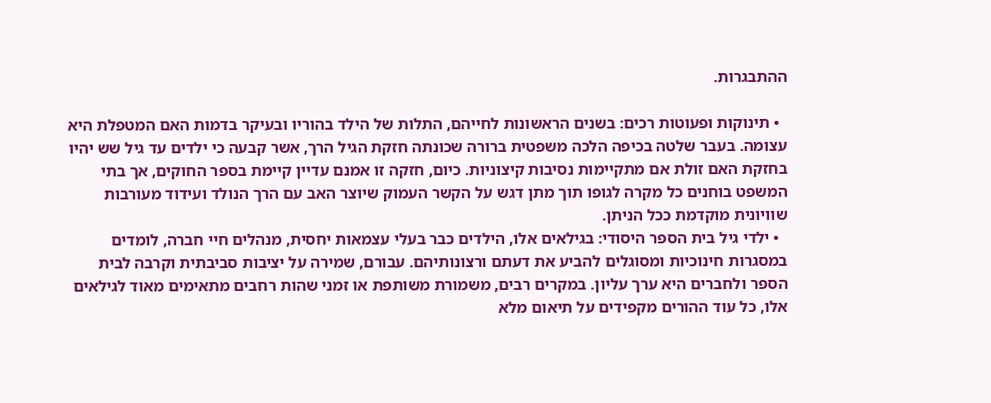ההתבגרות.

  • תינוקות ופעוטות רכים: בשנים הראשונות לחייהם, התלות של הילד בהוריו ובעיקר בדמות האם המטפלת היא עצומה. בעבר שלטה בכיפה הלכה משפטית ברורה שכונתה חזקת הגיל הרך, אשר קבעה כי ילדים עד גיל שש יהיו בחזקת האם זולת אם מתקיימות נסיבות קיצוניות. כיום, חזקה זו אמנם עדיין קיימת בספר החוקים, אך בתי המשפט בוחנים כל מקרה לגופו תוך מתן דגש על הקשר העמוק שיוצר האב עם הרך הנולד ועידוד מעורבות שוויונית מוקדמת ככל הניתן.
  • ילדי גיל בית הספר היסודי: בגילאים אלו, הילדים כבר בעלי עצמאות יחסית, מנהלים חיי חברה, לומדים במסגרות חינוכיות ומסוגלים להביע את דעתם ורצונותיהם. עבורם, שמירה על יציבות סביבתית וקרבה לבית הספר ולחברים היא ערך עליון. במקרים רבים, משמורת משותפת או זמני שהות רחבים מתאימים מאוד לגילאים אלו, כל עוד ההורים מקפידים על תיאום מלא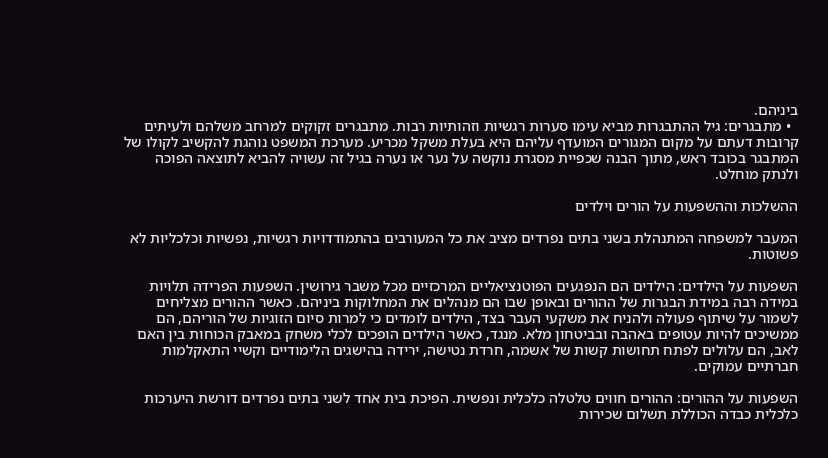ביניהם.
  • מתבגרים: גיל ההתבגרות מביא עימו סערות רגשיות וזהותיות רבות. מתבגרים זקוקים למרחב משלהם ולעיתים קרובות דעתם על מקום המגורים המועדף עליהם היא בעלת משקל מכריע. מערכת המשפט נוהגת להקשיב לקולו של המתבגר בכובד ראש, מתוך הבנה שכפיית מסגרת נוקשה על נער או נערה בגיל זה עשויה להביא לתוצאה הפוכה ולנתק מוחלט.

ההשלכות וההשפעות על הורים וילדים

המעבר למשפחה המתנהלת בשני בתים נפרדים מציב את כל המעורבים בהתמודדויות רגשיות, נפשיות וכלכליות לא פשוטות.

השפעות על הילדים: הילדים הם הנפגעים הפוטנציאליים המרכזיים מכל משבר גירושין. השפעות הפרידה תלויות במידה רבה במידת הבגרות של ההורים ובאופן שבו הם מנהלים את המחלוקות ביניהם. כאשר ההורים מצליחים לשמור על שיתוף פעולה ולהניח את משקעי העבר בצד, הילדים לומדים כי למרות סיום הזוגיות של הוריהם, הם ממשיכים להיות עטופים באהבה ובביטחון מלא. מנגד, כאשר הילדים הופכים לכלי משחק במאבק הכוחות בין האם לאב, הם עלולים לפתח תחושות קשות של אשמה, חרדת נטישה, ירידה בהישגים הלימודיים וקשיי התאקלמות חברתיים עמוקים.

השפעות על ההורים: ההורים חווים טלטלה כלכלית ונפשית. הפיכת בית אחד לשני בתים נפרדים דורשת היערכות כלכלית כבדה הכוללת תשלום שכירות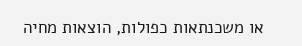או משכנתאות כפולות, הוצאות מחיה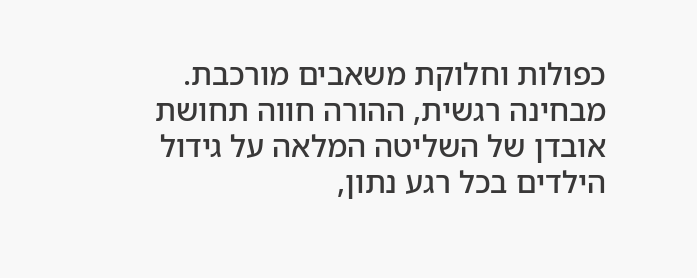כפולות וחלוקת משאבים מורכבת. מבחינה רגשית, ההורה חווה תחושת אובדן של השליטה המלאה על גידול הילדים בכל רגע נתון,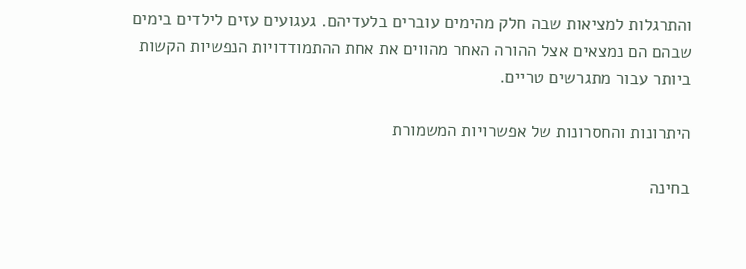והתרגלות למציאות שבה חלק מהימים עוברים בלעדיהם. געגועים עזים לילדים בימים שבהם הם נמצאים אצל ההורה האחר מהווים את אחת ההתמודדויות הנפשיות הקשות ביותר עבור מתגרשים טריים.

היתרונות והחסרונות של אפשרויות המשמורת

בחינה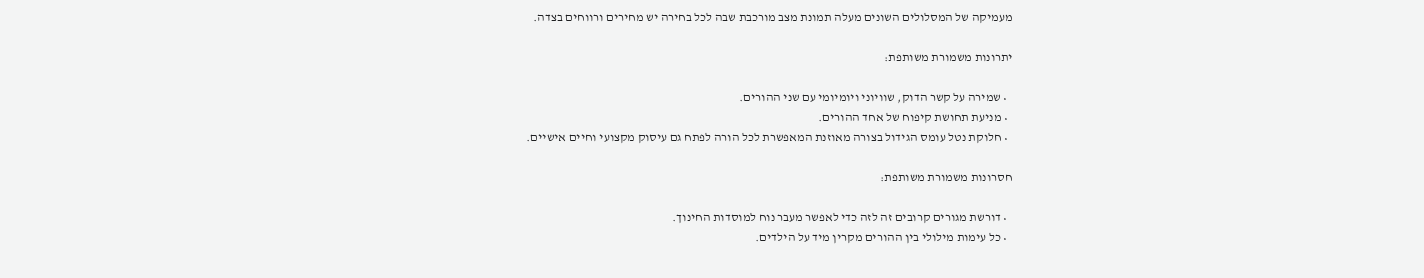מעמיקה של המסלולים השונים מעלה תמונת מצב מורכבת שבה לכל בחירה יש מחירים ורווחים בצדה.

יתרונות משמורת משותפת:

  • שמירה על קשר הדוק, שוויוני ויומיומי עם שני ההורים.
  • מניעת תחושת קיפוח של אחד ההורים.
  • חלוקת נטל עומס הגידול בצורה מאוזנת המאפשרת לכל הורה לפתח גם עיסוק מקצועי וחיים אישיים.

חסרונות משמורת משותפת:

  • דורשת מגורים קרובים זה לזה כדי לאפשר מעבר נוח למוסדות החינוך.
  • כל עימות מילולי בין ההורים מקרין מיד על הילדים.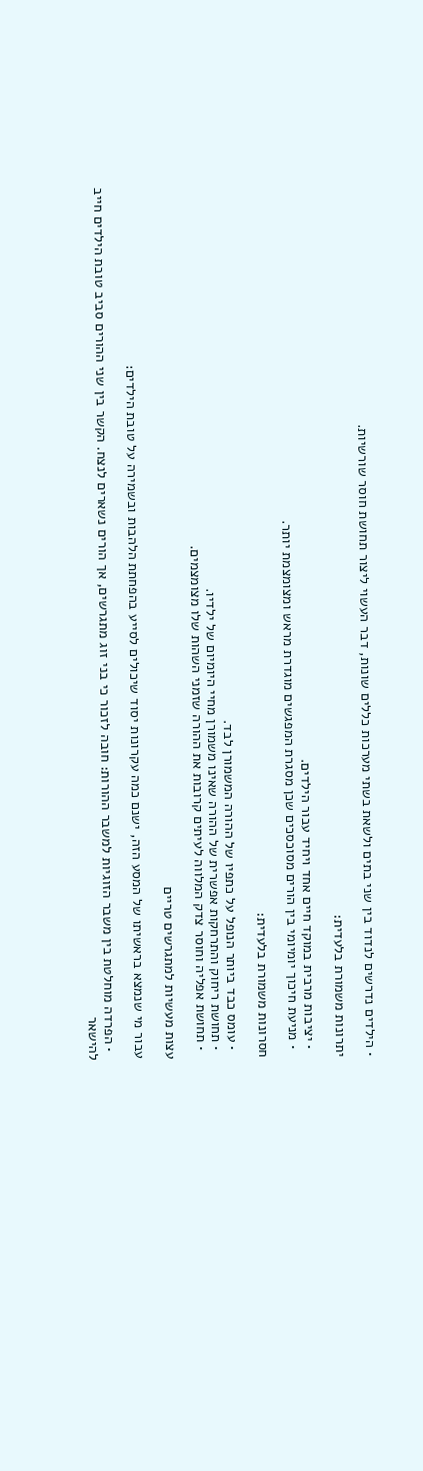• הילדים נדרשים לנדוד בין שני בתים ולשאת בשתי מערכות כללים שונות, דבר העשוי ליצור תחושת חוסר שורשיות.

יתרונות משמורת בלעדית:

  • יציבות מרבית במוקד חיים אחד ויחיד עבור הילדים.
  • מניעת חיכוך יומיומי בין הורים מסוכסכים שכן מסגרת המפגשים מוגדרת מראש ומצומצמת יותר.

חסרונות משמורת בלעדית:

  • עומס כבד ביותר הנופל על כתפיו של ההורה המשמורן לבד.
  • תחושת ריחוק והתרחקות אפשרית של ההורה שאינו משמורן מחיי היומיום של ילדיו.
  • תחושת אפליה וחוסר צדק המלווה לעיתים קרובות את ההורה שזמני השהות שלו מצומצמים.

עצות מעשיות למתגרשים טריים

עבור מי שנמצא בראשיתו של המסע הזה, ישנם כמה עקרונות יסוד שיכולים לסייע בהפחתת הלהבות ובשמירה על טובת הילדים:

  • הפרדה מוחלטת בין משבר הזוגיות למשבר ההורות: חובה לזכור כי בני זוג מתגרשים, אך הורים נשארים לנצח. הקשר בין שני ההורים סביב טובת הילדים חייב להישאר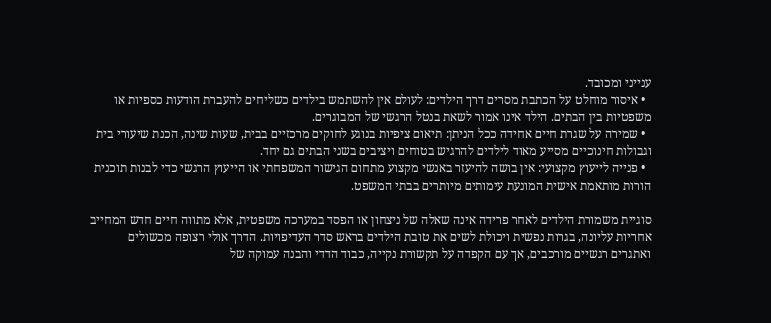ענייני ומכובד.
  • איסור מוחלט על הכתבת מסרים דרך הילדים: לעולם אין להשתמש בילדים כשליחים להעברת הודעות כספיות או משפטיות בין הבתים. הילד אינו אמור לשאת בנטל הרגשי של המבוגרים.
  • שמירה על שגרת חיים אחידה ככל הניתן: תיאום ציפיות בנוגע לחוקים מרכזיים בבית, שעות שינה, הכנת שיעורי בית וגבולות חינוכיים מסייע מאוד לילדים להרגיש בטוחים ויציבים בשני הבתים גם יחד.
  • פנייה לייעוץ מקצועי: אין בושה להיעזר באנשי מקצוע מתחום הגישור המשפחתי או הייעוץ הרגשי כדי לבנות תוכנית הורות מותאמת אישית המונעת עימותים מיותרים בבתי המשפט.

סוגיית משמורת הילדים לאחר פרידה אינה שאלה של ניצחון או הפסד במערכה משפטית, אלא מתווה חיים חדש המחייב אחריות עליונה, בגרות נפשית ויכולת לשים את טובת הילדים בראש סדר העדיפויות. הדרך אולי רצופה מכשולים ואתגרים רגשיים מורכבים, אך עם הקפדה על תקשורת נקייה, כבוד הדדי והבנה עמוקה של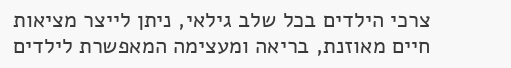צרכי הילדים בכל שלב גילאי, ניתן לייצר מציאות חיים מאוזנת, בריאה ומעצימה המאפשרת לילדים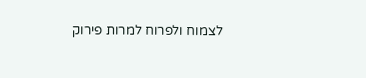לצמוח ולפרוח למרות פירוק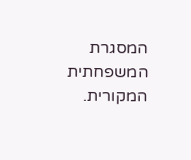המסגרת המשפחתית המקורית.